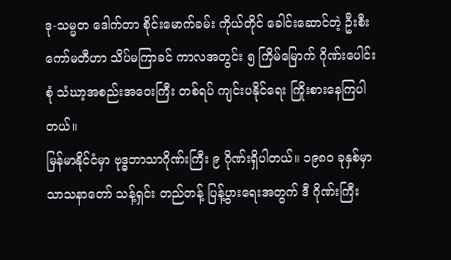ဒု-သမ္မတ ဒေါက်တာ စိုင်းမောက်ခမ်း ကိုယ်တိုင် ခေါင်းဆောင်တဲ့ ဦးစီးကော်မတီဟာ သိပ်မကြာခင် ကာလအတွင်း ၅ ကြိမ်မြောက် ဂိုဏ်းပေါင်းစုံ သံဃာ့အစည်းအဝေးကြီး တစ်ရပ် ကျင်းပနိုင်ရေး ကြိုးစားနေကြပါတယ်။
မြန်မာနိုင်ငံမှာ ဗုဒ္ဓဘာသာဂိုဏ်းကြီး ၉ ဂိုဏ်းရှိပါတယ်။ ၁၉၈၀ ခုနှစ်မှာ သာသနာတော် သန့်ရှင်း တည်တန့် ပြန့်ပွားရေးအတွက် ဒီ ဂိုဏ်းကြီး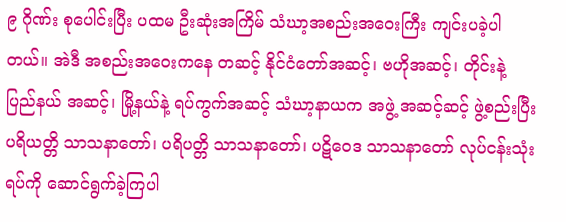၉ ဂိုဏ်း စုပေါင်းပြီး ပထမ ဦးဆုံးအကြိမ် သံဃာ့အစည်းအဝေးကြီး ကျင်းပခဲ့ပါတယ်။ အဲဒီ အစည်းအဝေးကနေ တဆင့် နိုင်ငံတော်အဆင့်၊ ဗဟိုအဆင့်၊ တိုင်းနဲ့ ပြည်နယ် အဆင့်၊ မြို့နယ်နဲ့ ရပ်ကွက်အဆင့် သံဃာ့နာယက အဖွဲ့ အဆင့်ဆင့် ဖွဲ့စည်းပြီး ပရိယတ္တိ သာသနာတော်၊ ပရိပတ္တိ သာသနာတော်၊ ပဋိဝေဒ သာသနာတော် လုပ်ငန်းသုံးရပ်ကို ဆောင်ရွက်ခဲ့ကြပါ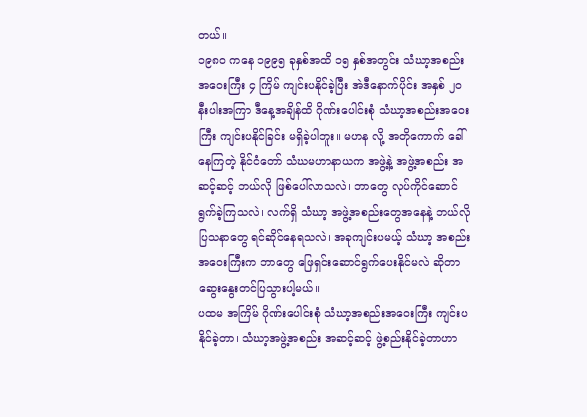တယ်။
၁၉၈၀ ကနေ ၁၉၉၅ ခုနှစ်အထိ ၁၅ နှစ်အတွင်း သံဃာ့အစည်းအဝေးကြီး ၄ ကြိမ် ကျင်းပနိုင်ခဲ့ပြီး အဲဒီနောက်ပိုင်း အနှစ် ၂၀ နီးပါးအကြာ ဒီနေ့အချိန်ထိ ဂိုဏ်းပေါင်းစုံ သံဃာ့အစည်းအဝေးကြီး ကျင်းပနိုင်ခြင်း မရှိခဲ့ပါဘူး။ မဟန လို့ အတိုကောက် ခေါ်နေကြတဲ့ နိုင်ငံတော် သံဃမဟာနာယက အဖွဲ့နဲ့ အဖွဲ့အစည်း အဆင့်ဆင့် ဘယ်လို ဖြစ်ပေါ်လာသလဲ၊ ဘာတွေ လုပ်ကိုင်ဆောင်ရွက်ခဲ့ကြသလဲ၊ လက်ရှိ သံဃာ့ အဖွဲ့အစည်းတွေအနေနဲ့ ဘယ်လို ပြသနာတွေ ရင်ဆိုင်နေရသလဲ၊ အခုကျင်းပမယ့် သံဃာ့ အစည်းအဝေးကြီးက ဘာတွေ ဖြေရှင်းဆောင်ရွက်ပေးနိုင်မလဲ ဆိုတာ ဆွေးနွေးတင်ပြသွားပါ့မယ်။
ပထမ အကြိမ် ဂိုဏ်းပေါင်းစုံ သံဃာ့အစည်းအဝေးကြီး ကျင်းပနိုင်ခဲ့တာ၊ သံဃာ့အဖွဲ့အစည်း အဆင့်ဆင့် ဖွဲ့စည်းနိုင်ခဲ့တာဟာ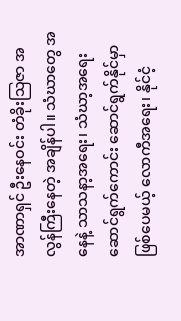အာဏာရှင် ဦးနေဝင်း တံခိုးသြဇာ အလွန်ကြီးနေတဲ့ အချိန်ပါ။ သံဃာတွေ အနေနဲ့ သာသနာ့အရေး၊ သံဃာ့အရေး ဆောင်ရွက်ကောင်း ဆောင်ရွက်နိုင်မှာ ဖြစ်ပေမယ့် လောကီအရေး၊ နိုင်ငံ့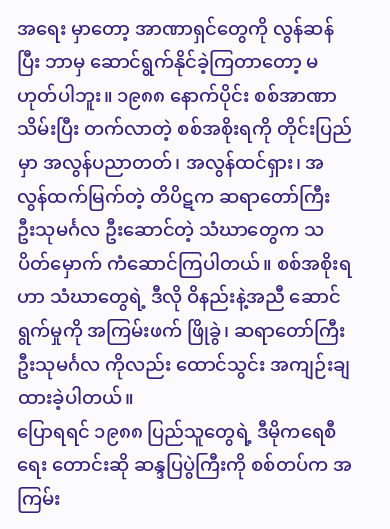အရေး မှာတော့ အာဏာရှင်တွေကို လွန်ဆန်ပြီး ဘာမှ ဆောင်ရွက်နိုင်ခဲ့ကြတာတော့ မဟုတ်ပါဘူး။ ၁၉၈၈ နောက်ပိုင်း စစ်အာဏာသိမ်းပြီး တက်လာတဲ့ စစ်အစိုးရကို တိုင်းပြည်မှာ အလွန်ပညာတတ်၊ အလွန်ထင်ရှား၊ အလွန်ထက်မြက်တဲ့ တိပိဋက ဆရာတော်ကြီး ဦးသုမင်္ဂလ ဦးဆောင်တဲ့ သံဃာတွေက သပိတ်မှောက် ကံဆောင်ကြပါတယ်။ စစ်အစိုးရဟာ သံဃာတွေရဲ့ ဒီလို ဝိနည်းနဲ့အညီ ဆောင်ရွက်မှုကို အကြမ်းဖက် ဖြိုခွဲ၊ ဆရာတော်ကြီး ဦးသုမင်္ဂလ ကိုလည်း ထောင်သွင်း အကျဉ်းချထားခဲ့ပါတယ်။
ပြောရရင် ၁၉၈၈ ပြည်သူတွေရဲ့ ဒီမိုကရေစီရေး တောင်းဆို ဆန္ဒပြပွဲကြီးကို စစ်တပ်က အကြမ်း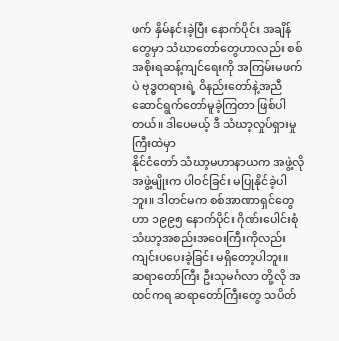ဖက် နှိမ်နင်းခဲ့ပြီး နောက်ပိုင်း အချိန်တွေမှာ သံဃာတော်တွေဟာလည်း စစ်အစိုးရဆန့်ကျင်ရေးကို အကြမ်းမဖက်ပဲ ဗုဒ္ဓတရားရဲ့ ဝိနည်းတော်နဲ့အညီ ဆောင်ရွက်တော်မူခဲ့ကြတာ ဖြစ်ပါတယ်။ ဒါပေမယ့် ဒီ သံဃာ့လှုပ်ရှားမှုကြီးထဲမှာ
နိုင်ငံတော် သံဃာ့မဟာနာယက အဖွဲ့လို အဖွဲ့မျိုးက ပါဝင်ခြင်း မပြုနိုင်ခဲ့ပါဘူး။ ဒါတင်မက စစ်အာဏာရှင်တွေဟာ ၁၉၉၅ နောက်ပိုင်း ဂိုဏ်းပေါင်းစုံ သံဃာ့အစည်းအဝေးကြီးကိုလည်း ကျင်းပပေးခဲ့ခြင်း မရှိတော့ပါဘူး။
ဆရာတော်ကြီး ဦးသုမင်္ဂလာ တို့လို အထင်ကရ ဆရာတော်ကြီးတွေ သပိတ်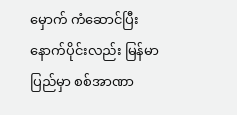မှောက် ကံဆောင်ပြီး နောက်ပိုင်းလည်း မြန်မာပြည်မှာ စစ်အာဏာ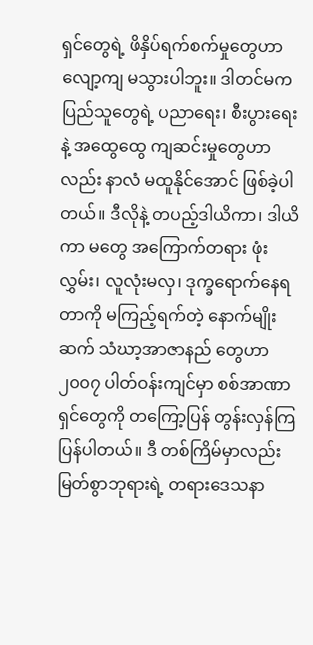ရှင်တွေရဲ့ ဖိနှိပ်ရက်စက်မှုတွေဟာ လျော့ကျ မသွားပါဘူး။ ဒါတင်မက ပြည်သူတွေရဲ့ ပညာရေး၊ စီးပွားရေး နဲ့ အထွေထွေ ကျဆင်းမှုတွေဟာလည်း နာလံ မထူနိုင်အောင် ဖြစ်ခဲ့ပါတယ်။ ဒီလိုနဲ့ တပည့်ဒါယိကာ၊ ဒါယိကာ မတွေ အကြောက်တရား ဖုံးလွှမ်း၊ လူလုံးမလှ၊ ဒုက္ခရောက်နေရတာကို မကြည့်ရက်တဲ့ နောက်မျိုးဆက် သံဃာ့အာဇာနည် တွေဟာ ၂၀၀၇ ပါတ်ဝန်းကျင်မှာ စစ်အာဏာရှင်တွေကို တကြော့ပြန် တွန်းလှန်ကြပြန်ပါတယ်။ ဒီ တစ်ကြိမ်မှာလည်း မြတ်စွာဘုရားရဲ့ တရားဒေသနာ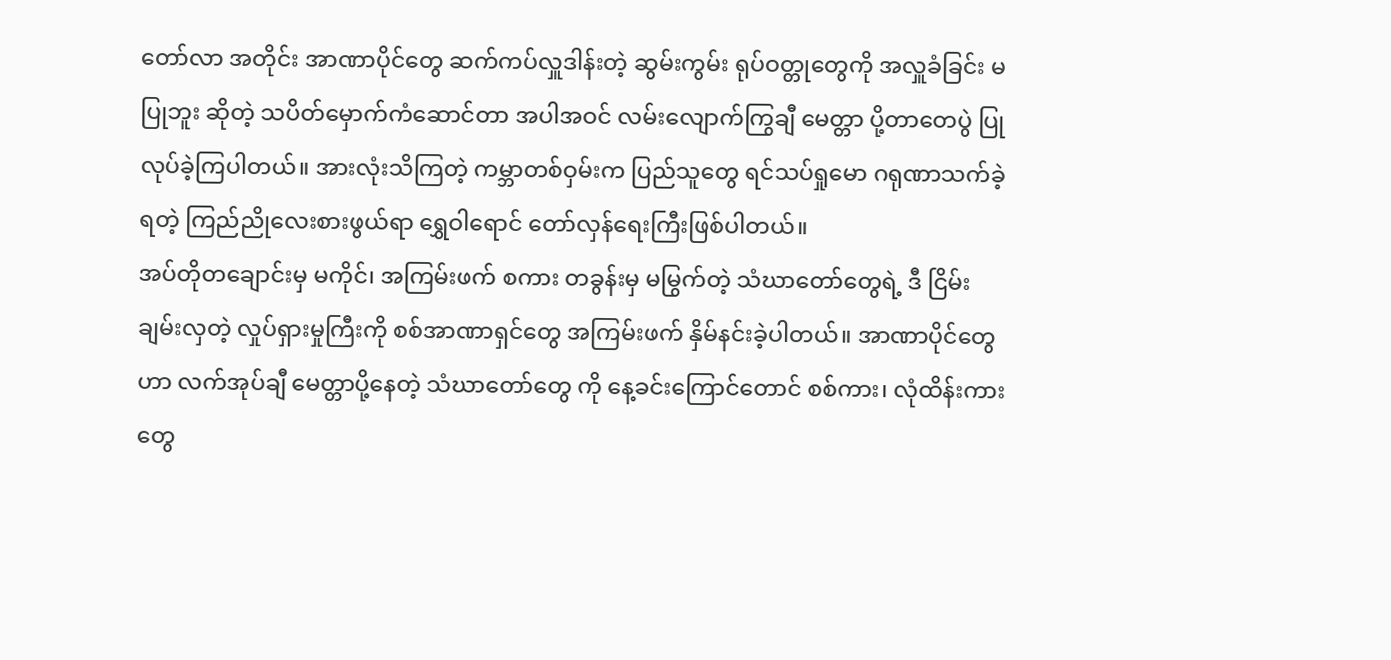တော်လာ အတိုင်း အာဏာပိုင်တွေ ဆက်ကပ်လှူဒါန်းတဲ့ ဆွမ်းကွမ်း ရုပ်ဝတ္တုတွေကို အလှူခံခြင်း မပြုဘူး ဆိုတဲ့ သပိတ်မှောက်ကံဆောင်တာ အပါအဝင် လမ်းလျောက်ကြွချီ မေတ္တာ ပို့တာတေပွဲ ပြုလုပ်ခဲ့ကြပါတယ်။ အားလုံးသိကြတဲ့ ကမ္ဘာတစ်ဝှမ်းက ပြည်သူတွေ ရင်သပ်ရှုမော ဂရုဏာသက်ခဲ့ရတဲ့ ကြည်ညိုလေးစားဖွယ်ရာ ရွှေဝါရောင် တော်လှန်ရေးကြီးဖြစ်ပါတယ်။
အပ်တိုတချောင်းမှ မကိုင်၊ အကြမ်းဖက် စကား တခွန်းမှ မမြွက်တဲ့ သံဃာတော်တွေရဲ့ ဒီ ငြိမ်းချမ်းလှတဲ့ လှုပ်ရှားမှုကြီးကို စစ်အာဏာရှင်တွေ အကြမ်းဖက် နှိမ်နင်းခဲ့ပါတယ်။ အာဏာပိုင်တွေဟာ လက်အုပ်ချီ မေတ္တာပို့နေတဲ့ သံဃာတော်တွေ ကို နေ့ခင်းကြောင်တောင် စစ်ကား၊ လုံထိန်းကားတွေ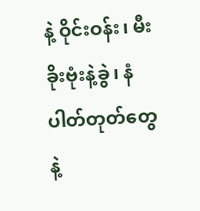နဲ့ ဝိုင်းဝန်း၊ မီးခိုးဗုံးနဲ့ခွဲ၊ နံပါတ်တုတ်တွေနဲ့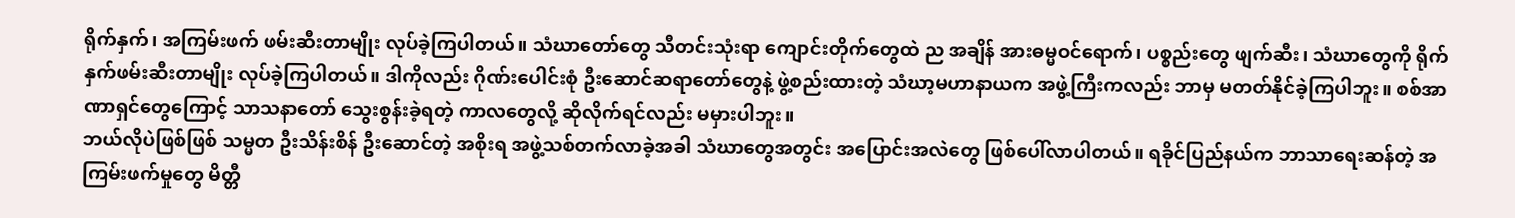ရိုက်နှက်၊ အကြမ်းဖက် ဖမ်းဆီးတာမျိုး လုပ်ခဲ့ကြပါတယ်။ သံဃာတော်တွေ သီတင်းသုံးရာ ကျောင်းတိုက်တွေထဲ ည အချိန် အားဓမ္မဝင်ရောက်၊ ပစ္စည်းတွေ ဖျက်ဆီး၊ သံဃာတွေကို ရိုက်နှက်ဖမ်းဆီးတာမျိုး လုပ်ခဲ့ကြပါတယ်။ ဒါကိုလည်း ဂိုဏ်းပေါင်းစုံ ဦးဆောင်ဆရာတော်တွေနဲ့ ဖွဲ့စည်းထားတဲ့ သံဃာ့မဟာနာယက အဖွဲ့ကြီးကလည်း ဘာမှ မတတ်နိုင်ခဲ့ကြပါဘူး။ စစ်အာဏာရှင်တွေကြောင့် သာသနာတော် သွေးစွန်းခဲ့ရတဲ့ ကာလတွေလို့ ဆိုလိုက်ရင်လည်း မမှားပါဘူး။
ဘယ်လိုပဲဖြစ်ဖြစ် သမ္မတ ဦးသိန်းစိန် ဦးဆောင်တဲ့ အစိုးရ အဖွဲ့သစ်တက်လာခဲ့အခါ သံဃာတွေအတွင်း အပြောင်းအလဲတွေ ဖြစ်ပေါ်လာပါတယ်။ ရခိုင်ပြည်နယ်က ဘာသာရေးဆန်တဲ့ အကြမ်းဖက်မှုတွေ မိတ္တီ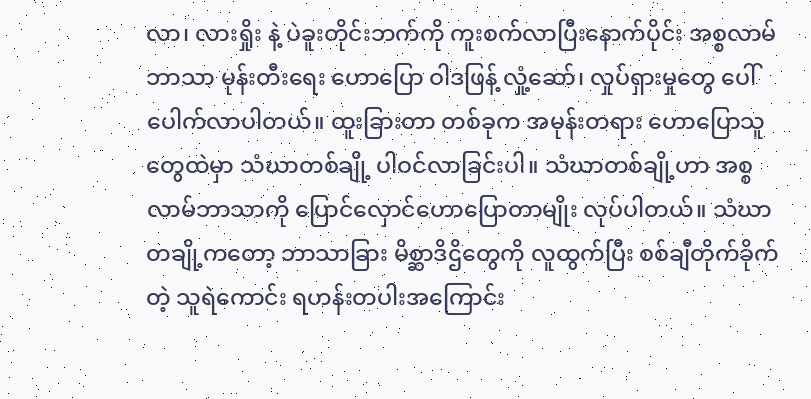လာ၊ လားရှိုး နဲ့ ပဲခူးတိုင်းဘက်ကို ကူးစက်လာပြီးနောက်ပိုင်း အစ္စလာမ်ဘာသာ မုန်းတီးရေး ဟောပြော ဝါဒဖြန့် လှုံ့ဆော်၊ လှုပ်ရှားမှုတွေ ပေါ်ပေါက်လာပါတယ်။ ထူးခြားတာ တစ်ခုက အမုန်းတရား ဟောပြောသူတွေထဲမှာ သံဃာတစ်ချို့ ပါဝင်လာခြင်းပါ။ သံဃာတစ်ချို့ဟာ အစ္စလာမ်ဘာသာကို ပြောင်လှောင်ဟောပြောတာမျိုး လုပ်ပါတယ်။ သံဃာတချို့ကတော့ ဘာသာခြား မိစ္ဆာဒိဌိတွေကို လူထွက်ပြီး စစ်ချီတိုက်ခိုက်တဲ့ သူရဲကောင်း ရဟန်းတပါးအကြောင်း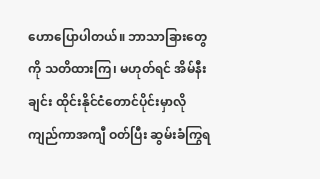ဟောပြောပါတယ်။ ဘာသာခြားတွေကို သတိထားကြ၊ မဟုတ်ရင် အိမ်နီးချင်း ထိုင်းနိုင်ငံတောင်ပိုင်းမှာလို ကျည်ကာအကျီ ဝတ်ပြီး ဆွမ်းခံကြွရ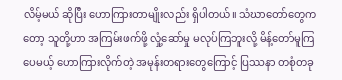လိမ့်မယ် ဆိုပြီး ဟောကြားတာမျိုးလည်း ရှိပါတယ်။ သံဃာတော်တွေကတော့ သူတို့ဟာ အကြမ်းဖက်ဖို့ လှုံ့ဆော်မှု မလုပ်ကြဘူးလို့ မိန့်တော်မူကြပေမယ့် ဟောကြားလိုက်တဲ့ အမုန်းတရားတွေကြောင့် ပြဿနာ တစုံတခု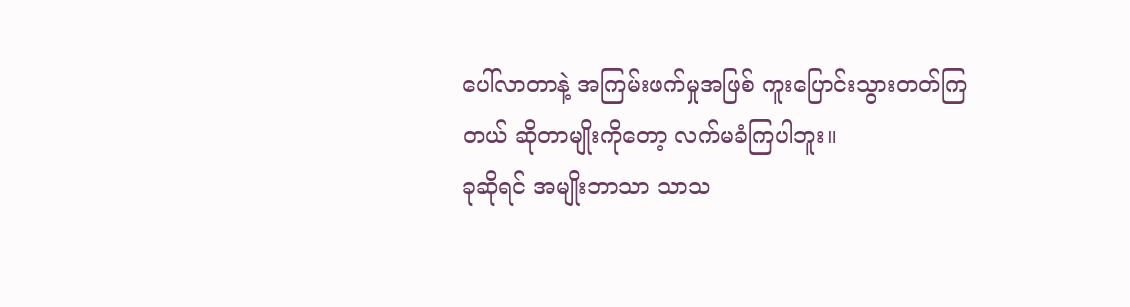ပေါ်လာတာနဲ့ အကြမ်းဖက်မှုအဖြစ် ကူးပြောင်းသွားတတ်ကြတယ် ဆိုတာမျိုးကိုတော့ လက်မခံကြပါဘူး။
ခုဆိုရင် အမျိုးဘာသာ သာသ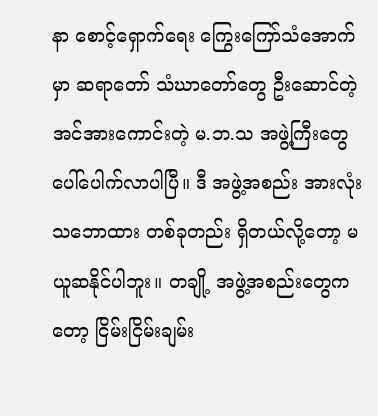နာ စောင့်ရှောက်ရေး ကြွေးကြော်သံအောက်မှာ ဆရာတော် သံဃာတော်တွေ ဦးဆောင်တဲ့ အင်အားကောင်းတဲ့ မ.ဘ.သ အဖွဲ့ကြီးတွေ ပေါ်ပေါက်လာပါပြီ။ ဒီ အဖွဲ့အစည်း အားလုံး သဘောထား တစ်ခုတည်း ရှိတယ်လို့တော့ မယူဆနိုင်ပါဘူး။ တချို့ အဖွဲ့အစည်းတွေကတော့ ငြိမ်းငြိမ်းချမ်း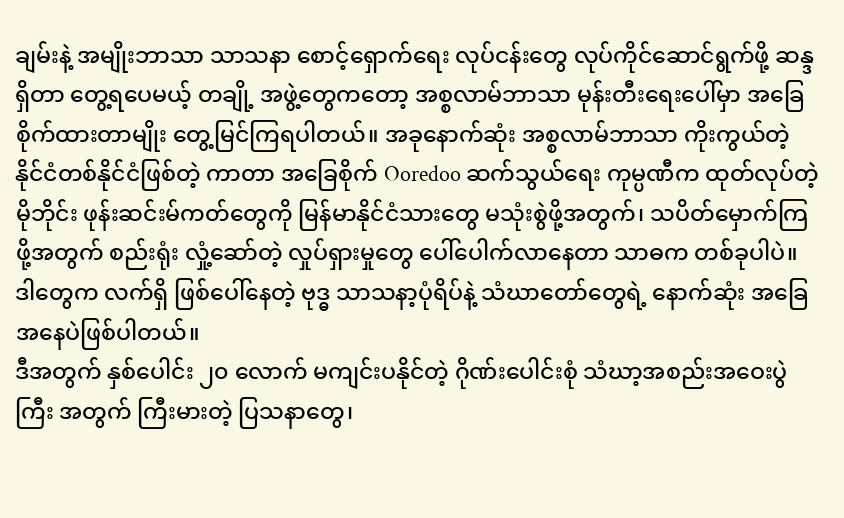ချမ်းနဲ့ အမျိုးဘာသာ သာသနာ စောင့်ရှောက်ရေး လုပ်ငန်းတွေ လုပ်ကိုင်ဆောင်ရွက်ဖို့ ဆန္ဒရှိတာ တွေ့ရပေမယ့် တချို့ အဖွဲ့တွေကတော့ အစ္စလာမ်ဘာသာ မုန်းတီးရေးပေါ်မှာ အခြေစိုက်ထားတာမျိုး တွေ့မြင်ကြရပါတယ်။ အခုနောက်ဆုံး အစ္စလာမ်ဘာသာ ကိုးကွယ်တဲ့ နိုင်ငံတစ်နိုင်ငံဖြစ်တဲ့ ကာတာ အခြေစိုက် Ooredoo ဆက်သွယ်ရေး ကုမ္ပဏီက ထုတ်လုပ်တဲ့ မိုဘိုင်း ဖုန်းဆင်းမ်ကတ်တွေကို မြန်မာနိုင်ငံသားတွေ မသုံးစွဲဖို့အတွက်၊ သပိတ်မှောက်ကြဖို့အတွက် စည်းရုံး လှုံ့ဆော်တဲ့ လှုပ်ရှားမှုတွေ ပေါ်ပေါက်လာနေတာ သာဓက တစ်ခုပါပဲ။ ဒါတွေက လက်ရှိ ဖြစ်ပေါ်နေတဲ့ ဗုဒ္ဓ သာသနာ့ပုံရိပ်နဲ့ သံဃာတော်တွေရဲ့ နောက်ဆုံး အခြေအနေပဲဖြစ်ပါတယ်။
ဒီအတွက် နှစ်ပေါင်း ၂၀ လောက် မကျင်းပနိုင်တဲ့ ဂိုဏ်းပေါင်းစုံ သံဃာ့အစည်းအဝေးပွဲကြီး အတွက် ကြီးမားတဲ့ ပြသနာတွေ၊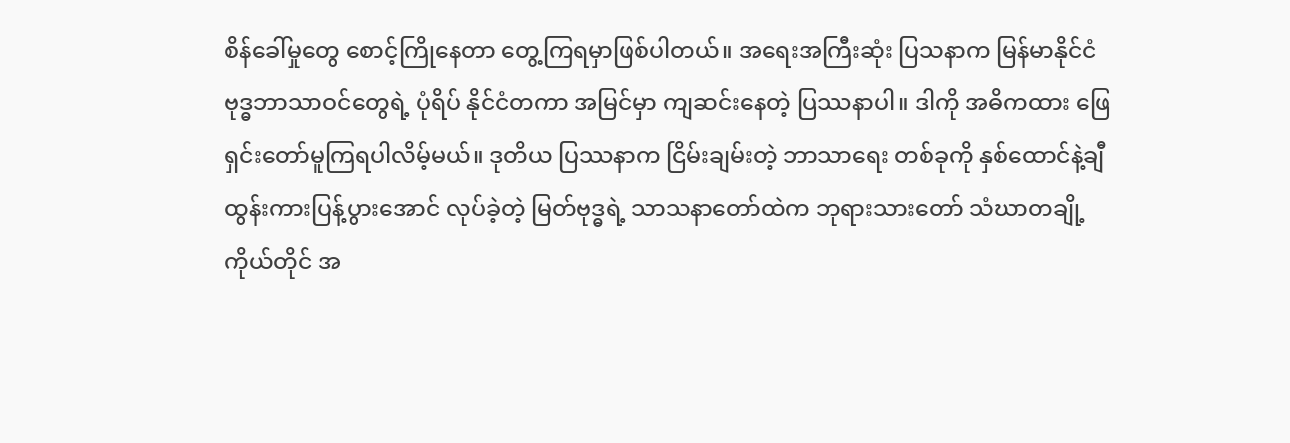စိန်ခေါ်မှုတွေ စောင့်ကြိုနေတာ တွေ့ကြရမှာဖြစ်ပါတယ်။ အရေးအကြီးဆုံး ပြသနာက မြန်မာနိုင်ငံ ဗုဒ္ဓဘာသာဝင်တွေရဲ့ ပုံရိပ် နိုင်ငံတကာ အမြင်မှာ ကျဆင်းနေတဲ့ ပြဿနာပါ။ ဒါကို အဓိကထား ဖြေရှင်းတော်မူကြရပါလိမ့်မယ်။ ဒုတိယ ပြဿနာက ငြိမ်းချမ်းတဲ့ ဘာသာရေး တစ်ခုကို နှစ်ထောင်နဲ့ချီ ထွန်းကားပြန့်ပွားအောင် လုပ်ခဲ့တဲ့ မြတ်ဗုဒ္ဓရဲ့ သာသနာတော်ထဲက ဘုရားသားတော် သံဃာတချို့ ကိုယ်တိုင် အ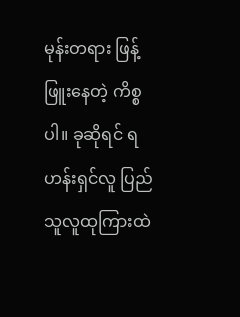မုန်းတရား ဖြန့်ဖြူးနေတဲ့ ကိစ္စပါ။ ခုဆိုရင် ရဟန်းရှင်လူ ပြည်သူလူထုကြားထဲ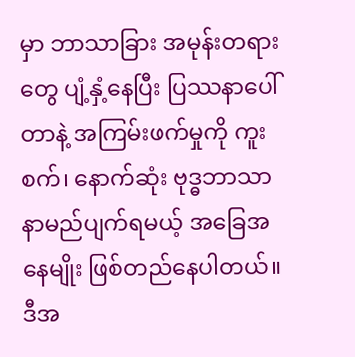မှာ ဘာသာခြား အမုန်းတရားတွေ ပျံ့နှံ့နေပြီး ပြဿနာပေါ်တာနဲ့ အကြမ်းဖက်မှုကို ကူးစက်၊ နောက်ဆုံး ဗုဒ္ဓဘာသာ နာမည်ပျက်ရမယ့် အခြေအနေမျိုး ဖြစ်တည်နေပါတယ်။ ဒီအ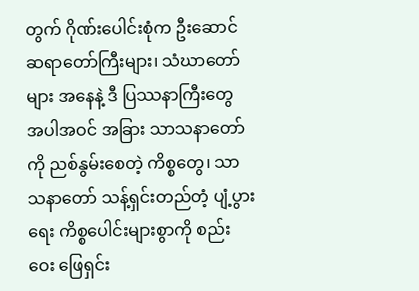တွက် ဂိုဏ်းပေါင်းစုံက ဦးဆောင် ဆရာတော်ကြီးများ၊ သံဃာတော်များ အနေနဲ့ ဒီ ပြဿနာကြီးတွေ အပါအဝင် အခြား သာသနာတော်ကို ညစ်နွမ်းစေတဲ့ ကိစ္စတွေ၊ သာသနာတော် သန့်ရှင်းတည်တံ့ ပျံ့ပွားရေး ကိစ္စပေါင်းများစွာကို စည်းဝေး ဖြေရှင်း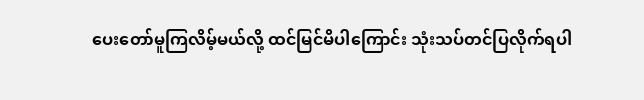ပေးတော်မူကြလိမ့်မယ်လို့ ထင်မြင်မိပါကြောင်း သုံးသပ်တင်ပြလိုက်ရပါ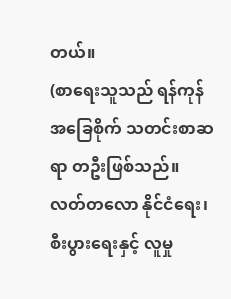တယ်။
(စာရေးသူသည် ရန်ကုန် အခြေစိုက် သတင်းစာဆရာ တဦးဖြစ်သည်။ လတ်တလော နိုင်ငံရေး၊ စီးပွားရေးနှင့် လူမှု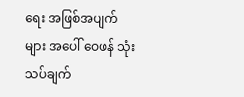ရေး အဖြစ်အပျက်များ အပေါ် ဝေဖန် သုံးသပ်ချက်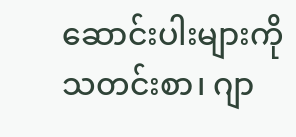ဆောင်းပါးများကို သတင်းစာ၊ ဂျာ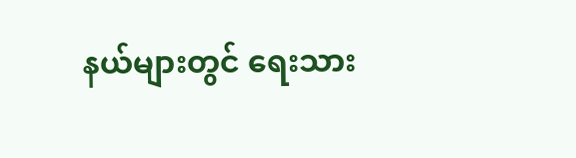နယ်များတွင် ရေးသား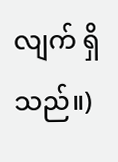လျက် ရှိသည်။)